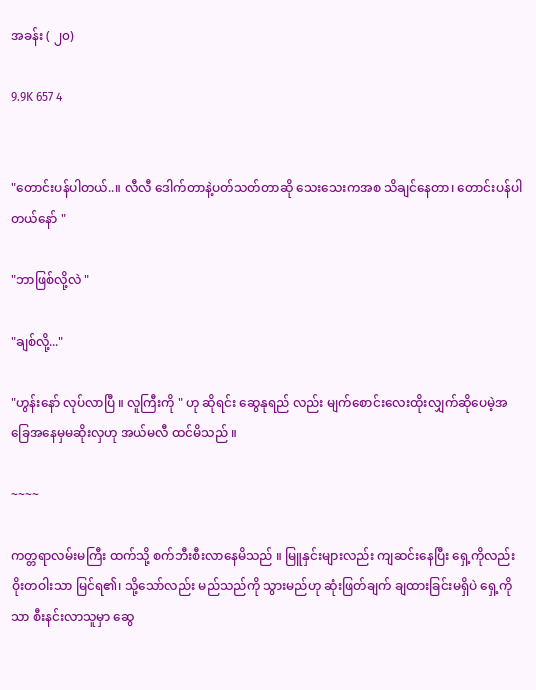အခန်း ( ၂၀)

9.9K 657 4


"တောင်းပန်ပါတယ်..။ လီလီ ဒေါက်တာနဲ့ပတ်သတ်တာဆို သေးသေးကအစ သိချင်နေတာ၊ တောင်းပန်ပါတယ်နော် "

"ဘာဖြစ်လို့လဲ "

"ချစ်လို့..."

"ဟွန်းနော် လုပ်လာပြီ ။ လူကြီးကို " ဟု ဆိုရင်း ဆွေနုရည် လည်း မျက်စောင်းလေးထိုးလျှက်ဆိုပေမဲ့အခြေအနေမှမဆိုးလှဟု အယ်မလီ ထင်မိသည် ။

~~~~

ကတ္တရာလမ်းမကြီး ထက်သို့ စက်ဘီးစီးလာနေမိသည် ။ မြူနှင်းများလည်း ကျဆင်းနေပြီး ရှေ့ကိုလည်း ဝိုးတဝါးသာ မြင်ရ၏၊ သို့သော်လည်း မည်သည်ကို သွားမည်ဟု ဆုံးဖြတ်ချက် ချထားခြင်းမရှိပဲ ရှေ့ကိုသာ စီးနင်းလာသူမှာ ဆွေ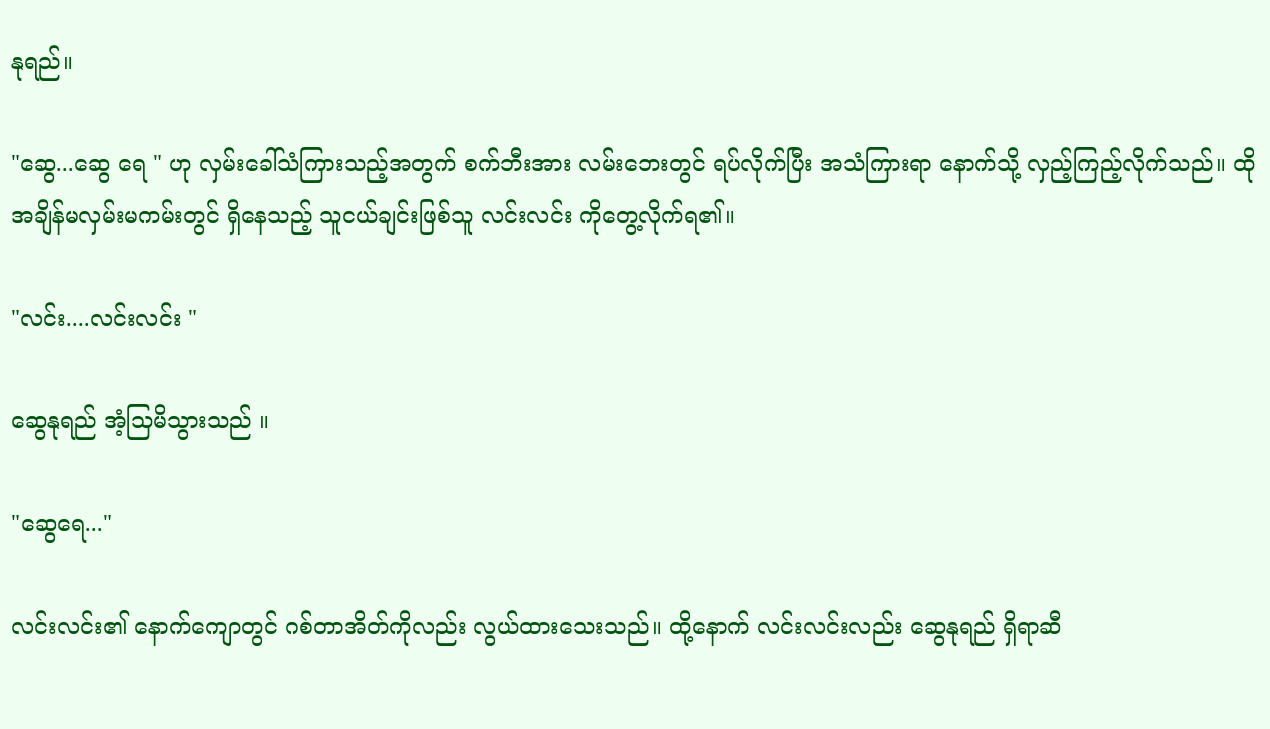နုရည်။

"ဆွေ...ဆွေ ရေ " ဟု လှမ်းခေါ်သံကြားသည့်အတွက် စက်ဘီးအား လမ်းဘေးတွင် ရပ်လိုက်ပြီး အသံကြားရာ နောက်သို့ လှည့်ကြည့်လိုက်သည်။ ထို အချိန်မလှမ်းမကမ်းတွင် ရှိနေသည့် သူငယ်ချင်းဖြစ်သူ လင်းလင်း ကိုတွေ့လိုက်ရ၏။

"လင်း....လင်းလင်း "

ဆွေနုရည် အံ့သြမိသွားသည် ။

"ဆွေရေ..."

လင်းလင်း၏ နောက်ကျောတွင် ဂစ်တာအိတ်ကိုလည်း လွယ်ထားသေးသည်။ ထို့နောက် လင်းလင်းလည်း ဆွေနုရည် ရှိရာဆီ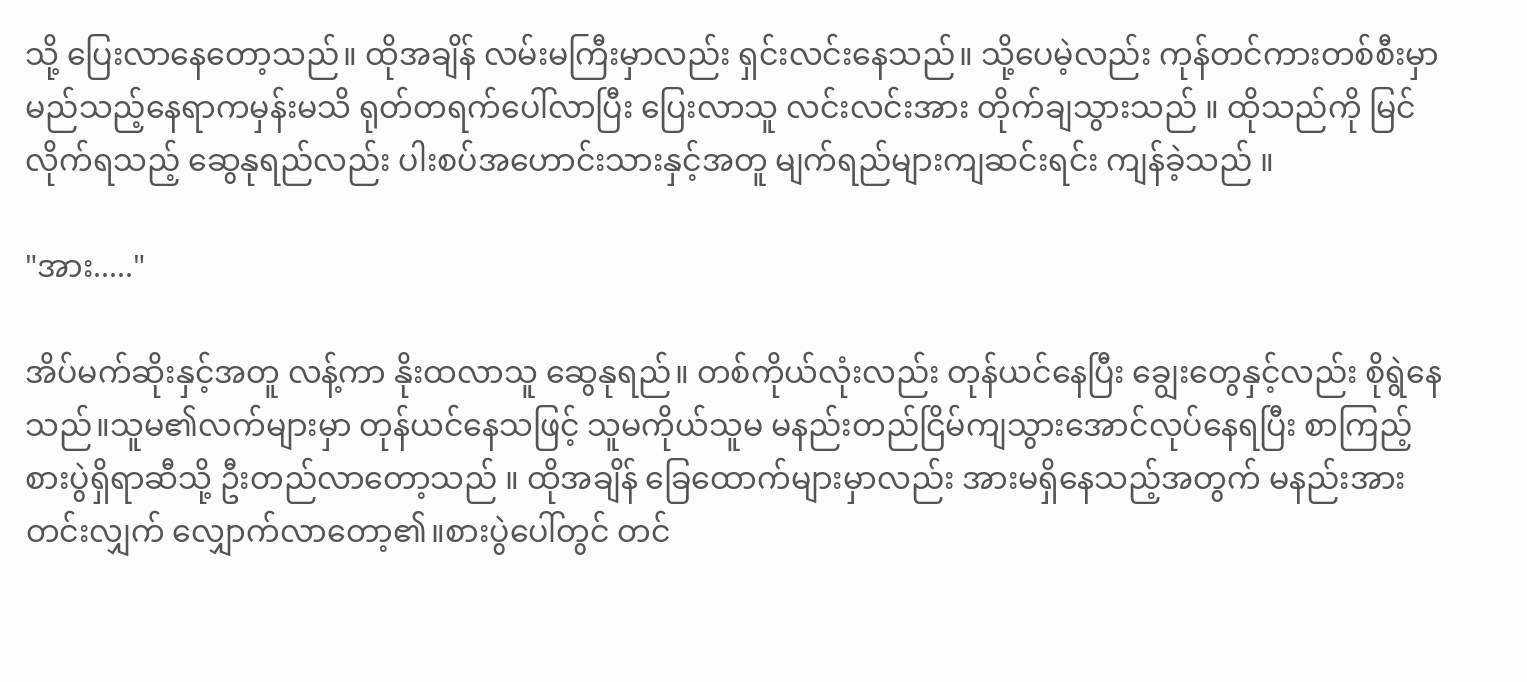သို့ ပြေးလာနေတော့သည်။ ထိုအချိန် လမ်းမကြီးမှာလည်း ရှင်းလင်းနေသည်။ သို့ပေမဲ့လည်း ကုန်တင်ကားတစ်စီးမှာ မည်သည့်နေရာကမှန်းမသိ ရုတ်တရက်ပေါ်လာပြီး ပြေးလာသူ လင်းလင်းအား တိုက်ချသွားသည် ။ ထိုသည်ကို မြင်လိုက်ရသည့် ဆွေနုရည်လည်း ပါးစပ်အဟောင်းသားနှင့်အတူ မျက်ရည်များကျဆင်းရင်း ကျန်ခဲ့သည် ။

"အား....."

အိပ်မက်ဆိုးနှင့်အတူ လန့်ကာ နိုးထလာသူ ဆွေနုရည်။ တစ်ကိုယ်လုံးလည်း တုန်ယင်နေပြီး ချွေးတွေနှင့်လည်း စိုရွဲနေသည်။သူမ၏လက်များမှာ တုန်ယင်နေသဖြင့် သူမကိုယ်သူမ မနည်းတည်ငြိမ်ကျသွားအောင်လုပ်နေရပြီး စာကြည့်စားပွဲရှိရာဆီသို့ ဦးတည်လာတော့သည် ။ ထိုအချိန် ခြေထောက်များမှာလည်း အားမရှိနေသည့်အတွက် မနည်းအားတင်းလျှက် လျှောက်လာတော့၏။စားပွဲပေါ်တွင် တင်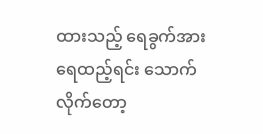ထားသည့် ရေခွက်အား ရေထည့်ရင်း သောက်လိုက်တော့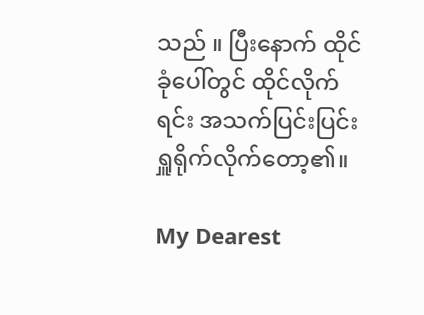သည် ။ ပြီးနောက် ထိုင်ခုံပေါ်တွင် ထိုင်လိုက်ရင်း အသက်ပြင်းပြင်း ရှူရိုက်လိုက်တော့၏။

My Dearest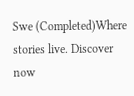Swe (Completed)Where stories live. Discover now